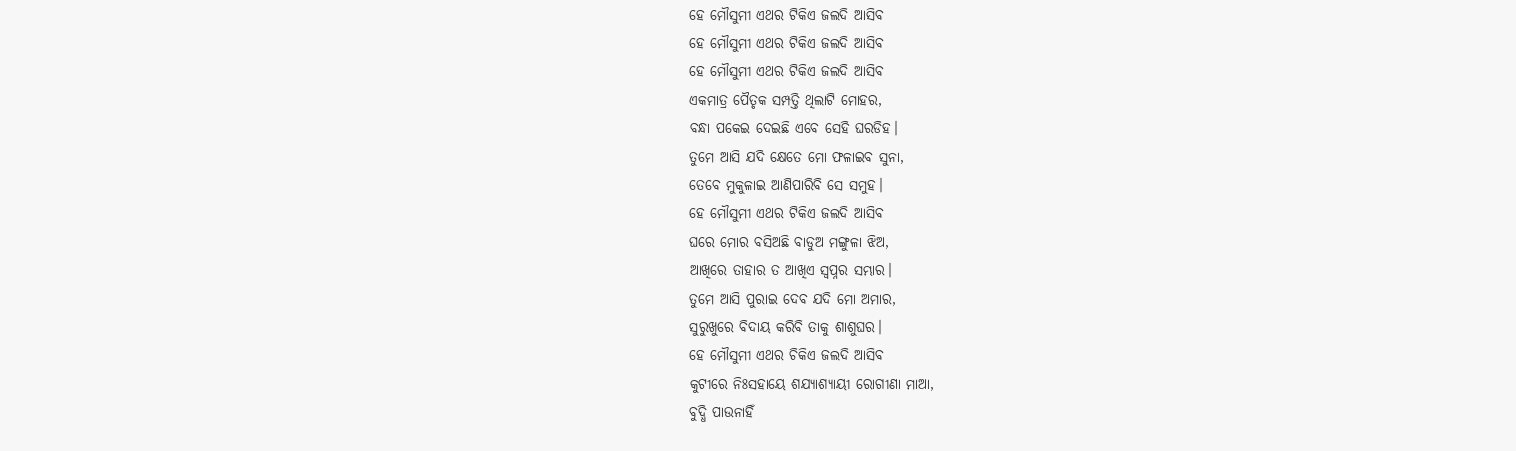ହେ ମୌସୁମୀ ଏଥର ଟିକିଏ ଜଲଦି ଆସିବ
ହେ ମୌସୁମୀ ଏଥର ଟିକିଏ ଜଲଦି ଆସିବ
ହେ ମୌସୁମୀ ଏଥର ଟିକିଏ ଜଲଦି ଆସିବ
ଏକମାତ୍ର ପୈତୃକ ସମ୍ପତ୍ତି ଥିଲାଟି ମୋହର,
ବନ୍ଧା ପକେଇ ଦେଇଛି ଏବେ ସେହି ଘରଡିହ।
ତୁମେ ଆସି ଯଦି କ୍ଷେତେ ମୋ ଫଳାଇବ ସୁନା,
ତେବେ ମୁକୁଳାଇ ଆଣିପାରିବି ସେ ସମୁହ।
ହେ ମୌସୁମୀ ଏଥର ଟିକିଏ ଜଲଦି ଆସିବ
ଘରେ ମୋର ବସିଅଛି ବାଡୁଅ ମଙ୍ଗୁଳା ଝିଅ,
ଆଖିରେ ତାହାର ତ ଆଖିଏ ସ୍ବପ୍ନର ସମ୍ଭାର।
ତୁମେ ଆସି ପୁରାଇ ଦେବ ଯଦି ମୋ ଅମାର,
ସୁରୁଖୁରେ ବିଦାୟ କରିବି ତାକୁ ଶାଶୁଘର।
ହେ ମୌସୁମୀ ଏଥର ଚିକିଏ ଜଲଦି ଆସିବ
କୁଟୀରେ ନିଃସହାୟେ ଶଯ୍ଯାଶ୍ଯାୟୀ ରୋଗୀଣା ମାଆ,
ବୁଦ୍ଧି ପାଉନାହିଁ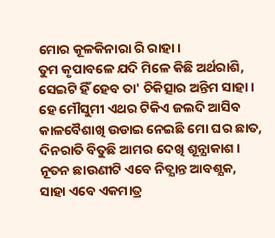ମୋର କୂଳକିନାରା ରି ରାହା।
ତୁମ କୃପାବଳେ ଯଦି ମିଳେ କିଛି ଅର୍ଥରାଶି,
ସେଇଟି ହିଁ ହେବ ତା' ଚିକିତ୍ସାର ଅନ୍ତିମ ସାହା।
ହେ ମୌସୁମୀ ଏଥର ଟିକିଏ ଜଲଦି ଆସିବ
କାଳବୈଶାଖି ଉଡାଇ ନେଇଛି ମୋ ଘର ଛାତ,
ଦିନରାତି ବିତୁଛି ଆମର ଦେଖି ଶୂନ୍ଯାକାଶ।
ନୂତନ ଛାଉଣୀଟି ଏବେ ନିତ୍ଯାନ୍ତ ଆବଶ୍ଯକ,
ସାହା ଏବେ ଏକମାତ୍ର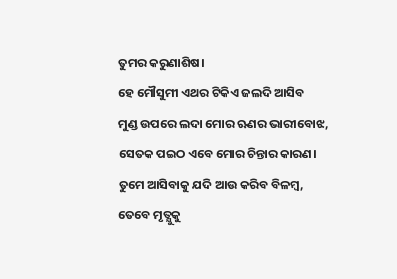ତୁମର କରୁଣାଶିଷ।
ହେ ମୌସୁମୀ ଏଥର ଟିକିଏ ଜଲଦି ଆସିବ
ମୁଣ୍ଡ ଉପରେ ଲଦା ମୋର ଋଣର ଭାରୀବୋଝ,
ସେତକ ପଇଠ ଏବେ ମୋର ଚିନ୍ତାର କାରଣ।
ତୁମେ ଆସିବାକୁ ଯଦି ଆଉ କରିବ ବିଳମ୍ବ,
ତେବେ ମୃତ୍ଯୁକୁ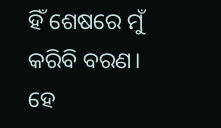ହିଁ ଶେଷରେ ମୁଁ କରିବି ବରଣ।
ହେ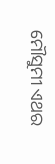ମୌସୁମୀ ଏଥର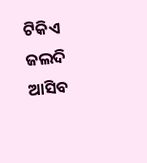ଟିକିଏ ଜଲଦି ଆସିବ